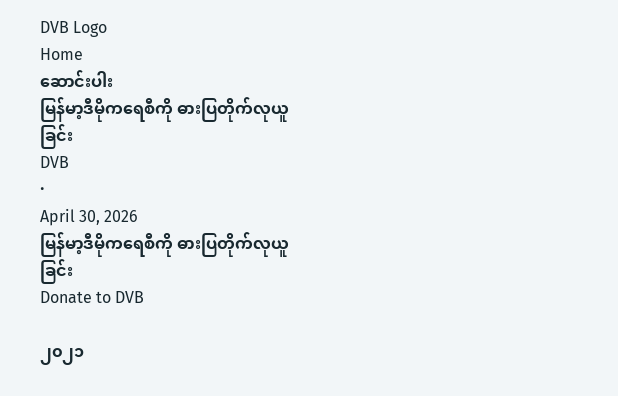DVB Logo
Home
ဆောင်းပါး
မြန်မာ့ဒီမိုကရေစီကို ဓားပြတိုက်လုယူခြင်း
DVB
·
April 30, 2026
မြန်မာ့ဒီမိုကရေစီကို ဓားပြတိုက်လုယူခြင်း
Donate to DVB

၂၀၂၁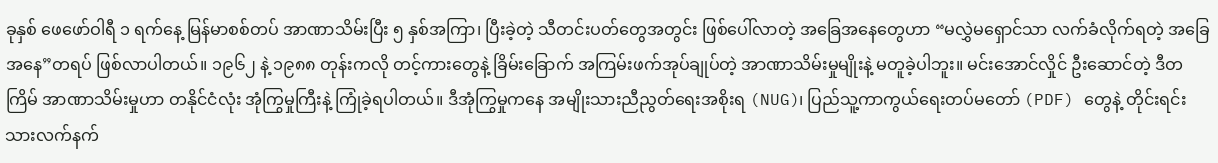ခုနှစ် ဖေဖော်ဝါရီ ၁ ရက်နေ့ မြန်မာစစ်တပ် အာဏာသိမ်းပြီး ၅ နှစ်အကြာ၊ ပြီးခဲ့တဲ့ သီတင်းပတ်တွေအတွင်း ဖြစ်ပေါ်လာတဲ့ အခြေအနေတွေဟာ “မလွှဲမရှောင်သာ လက်ခံလိုက်ရတဲ့ အခြေအနေ”တရပ် ဖြစ်လာပါတယ်။ ၁၉၆၂ နဲ့ ၁၉၈၈ တုန်းကလို တင့်ကားတွေနဲ့ ခြိမ်းခြောက် အကြမ်းဖက်အုပ်ချုပ်တဲ့ အာဏာသိမ်းမှုမျိုးနဲ့ မတူခဲ့ပါဘူး။ မင်းအောင်လှိုင် ဦးဆောင်တဲ့ ဒီတကြိမ် အာဏာသိမ်းမှုဟာ တနိုင်ငံလုံး အုံကြွမှုကြီးနဲ့ ကြုံခဲ့ရပါတယ်။ ဒီအုံကြွမှုကနေ အမျိုးသားညီညွတ်ရေးအစိုးရ (NUG)၊ ပြည်သူ့ကာကွယ်ရေးတပ်မတော် (PDF) တွေနဲ့ တိုင်းရင်းသားလက်နက်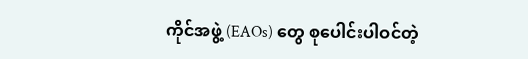ကိုင်အဖွဲ့ (EAOs) တွေ စုပေါင်းပါဝင်တဲ့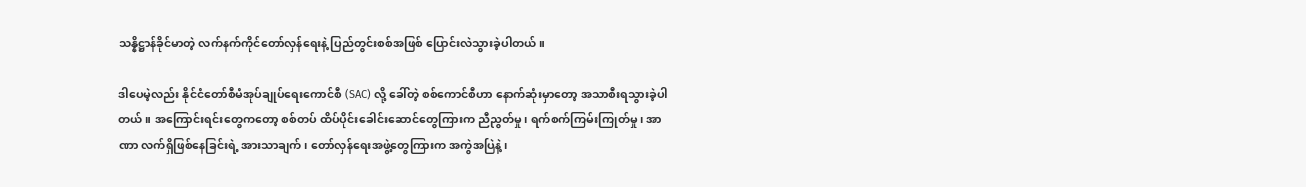သန္နိဋ္ဌာန်ခိုင်မာတဲ့ လက်နက်ကိုင်တော်လှန်ရေးနဲ့ ပြည်တွင်းစစ်အဖြစ် ပြောင်းလဲသွားခဲ့ပါတယ်။

ဒါပေမဲ့လည်း နိုင်ငံတော်စီမံအုပ်ချုပ်ရေးကောင်စီ (SAC) လို့ ခေါ်တဲ့ စစ်ကောင်စီဟာ နောက်ဆုံးမှာတော့ အသာစီးရသွားခဲ့ပါတယ်။ အကြောင်းရင်းတွေကတော့ စစ်တပ် ထိပ်ပိုင်းခေါင်းဆောင်တွေကြားက ညီညွတ်မှု၊ ရက်စက်ကြမ်းကြုတ်မှု၊ အာဏာ လက်ရှိဖြစ်နေခြင်းရဲ့ အားသာချက်၊ တော်လှန်ရေးအဖွဲ့တွေကြားက အကွဲအပြဲနဲ့၊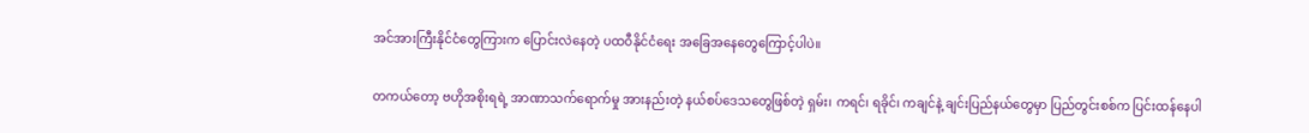အင်အားကြီးနိုင်ငံတွေကြားက ပြောင်းလဲနေတဲ့ ပထဝီနိုင်ငံရေး အခြေအနေတွေကြောင့်ပါပဲ။

တကယ်တော့ ဗဟိုအစိုးရရဲ့ အာဏာသက်ရောက်မှု အားနည်းတဲ့ နယ်စပ်ဒေသတွေဖြစ်တဲ့ ရှမ်း၊ ကရင်၊ ရခိုင်၊ ကချင်နဲ့ ချင်းပြည်နယ်တွေမှာ ပြည်တွင်းစစ်က ပြင်းထန်နေပါ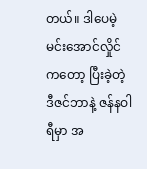တယ်။ ဒါပေမဲ့ မင်းအောင်လှိုင်ကတော့ ပြီးခဲ့တဲ့ ဒီဇင်ဘာနဲ့ ဇန်နဝါရီမှာ အ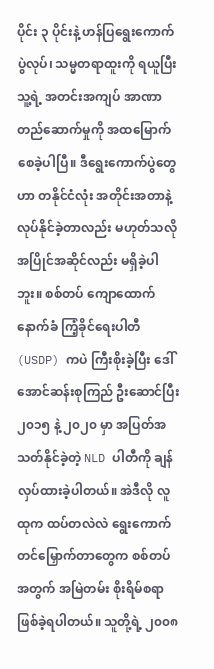ပိုင်း ၃ ပိုင်းနဲ့ ဟန်ပြရွေးကောက်ပွဲလုပ်၊ သမ္မတရာထူးကို ရယူပြီး သူ့ရဲ့ အတင်းအကျပ် အာဏာတည်ဆောက်မှုကို အထမြောက်စေခဲ့ပါပြီ။ ဒီရွေးကောက်ပွဲတွေဟာ တနိုင်ငံလုံး အတိုင်းအတာနဲ့ လုပ်နိုင်ခဲ့တာလည်း မဟုတ်သလို အပြိုင်အဆိုင်လည်း မရှိခဲ့ပါဘူး။ စစ်တပ် ကျောထောက်နောက်ခံ ကြံ့ခိုင်ရေးပါတီ (USDP) ကပဲ ကြီးစိုးခဲ့ပြီး ဒေါ်အောင်ဆန်းစုကြည် ဦးဆောင်ပြီး ၂၀၁၅ နဲ့ ၂၀၂၀ မှာ အပြတ်အသတ်နိုင်ခဲ့တဲ့ NLD ပါတီကို ချန်လှပ်ထားခဲ့ပါတယ်။ အဲဒီလို လူထုက ထပ်တလဲလဲ ရွေးကောက်တင်မြှောက်တာတွေက စစ်တပ်အတွက် အမြဲတမ်း စိုးရိမ်စရာ ဖြစ်ခဲ့ရပါတယ်။ သူတို့ရဲ့ ၂၀၀၈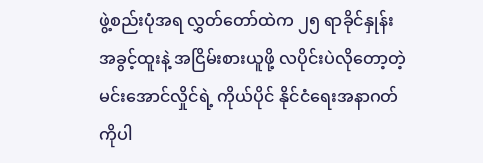ဖွဲ့စည်းပုံအရ လွှတ်တော်ထဲက ၂၅ ရာခိုင်နှုန်း အခွင့်ထူးနဲ့ အငြိမ်းစားယူဖို့ လပိုင်းပဲလိုတော့တဲ့ မင်းအောင်လှိုင်ရဲ့ ကိုယ်ပိုင် နိုင်ငံရေးအနာဂတ်ကိုပါ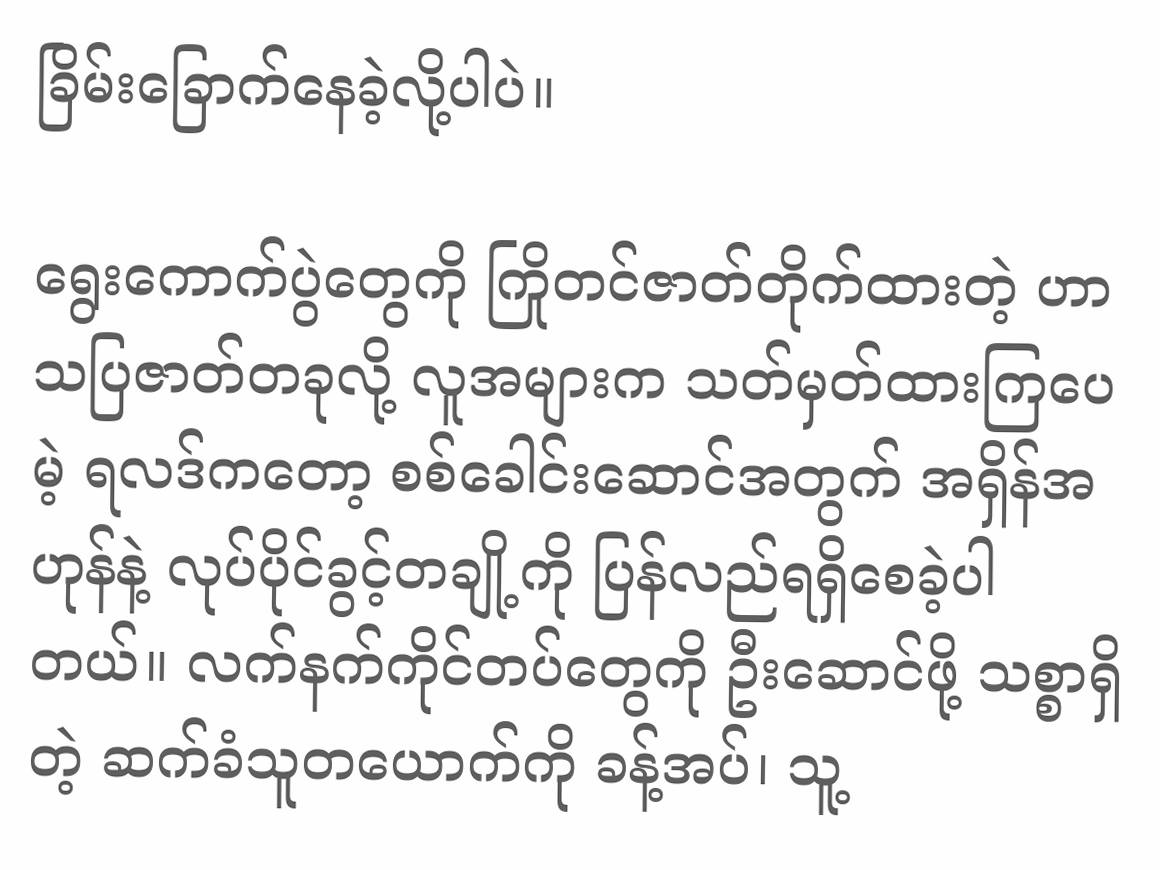ခြိမ်းခြောက်နေခဲ့လို့ပါပဲ။

ရွေးကောက်ပွဲတွေကို ကြိုတင်ဇာတ်တိုက်ထားတဲ့ ဟာသပြဇာတ်တခုလို့ လူအများက သတ်မှတ်ထားကြပေမဲ့ ရလဒ်ကတော့ စစ်ခေါင်းဆောင်အတွက် အရှိန်အဟုန်နဲ့ လုပ်ပိုင်ခွင့်တချို့ကို ပြန်လည်ရရှိစေခဲ့ပါတယ်။ လက်နက်ကိုင်တပ်တွေကို ဦးဆောင်ဖို့ သစ္စာရှိတဲ့ ဆက်ခံသူတယောက်ကို ခန့်အပ်၊ သူ့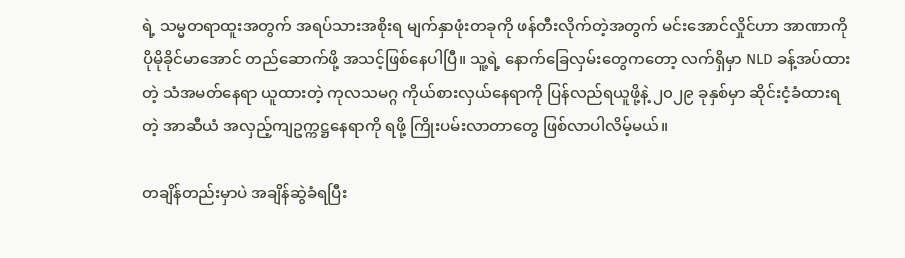ရဲ့ သမ္မတရာထူးအတွက် အရပ်သားအစိုးရ မျက်နှာဖုံးတခုကို ဖန်တီးလိုက်တဲ့အတွက် မင်းအောင်လှိုင်ဟာ အာဏာကို ပိုမိုခိုင်မာအောင် တည်ဆောက်ဖို့ အသင့်ဖြစ်နေပါပြီ။ သူ့ရဲ့ နောက်ခြေလှမ်းတွေကတော့ လက်ရှိမှာ NLD ခန့်အပ်ထားတဲ့ သံအမတ်နေရာ ယူထားတဲ့ ကုလသမဂ္ဂ ကိုယ်စားလှယ်နေရာကို ပြန်လည်ရယူဖို့နဲ့ ၂၀၂၉ ခုနှစ်မှာ ဆိုင်းငံ့ခံထားရတဲ့ အာဆီယံ အလှည့်ကျဥက္ကဋ္ဌနေရာကို ရဖို့ ကြိုးပမ်းလာတာတွေ ဖြစ်လာပါလိမ့်မယ်။

တချိန်တည်းမှာပဲ အချိန်ဆွဲခံရပြီး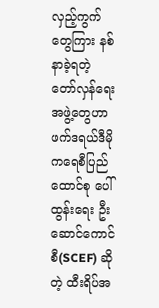လှည့်ကွက်တွေကြား နစ်နာခဲ့ရတဲ့ တော်လှန်ရေးအဖွဲ့တွေဟာ ဖက်ဒရယ်ဒီမိုကရေစီပြည်ထောင်စု ပေါ်ထွန်းရေး ဦးဆောင်ကောင်စီ(SCEF) ဆိုတဲ့ ထီးရိပ်အ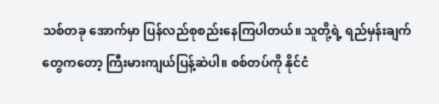သစ်တခု အောက်မှာ ပြန်လည်စုစည်းနေကြပါတယ်။ သူတို့ရဲ့ ရည်မှန်းချက်တွေကတော့ ကြီးမားကျယ်ပြန့်ဆဲပါ။ စစ်တပ်ကို နိုင်ငံ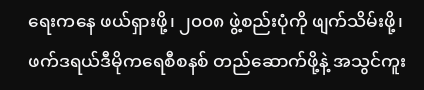ရေးကနေ ဖယ်ရှားဖို့၊ ၂၀၀၈ ဖွဲ့စည်းပုံကို ဖျက်သိမ်းဖို့၊ ဖက်ဒရယ်ဒီမိုကရေစီစနစ် တည်ဆောက်ဖို့နဲ့ အသွင်ကူး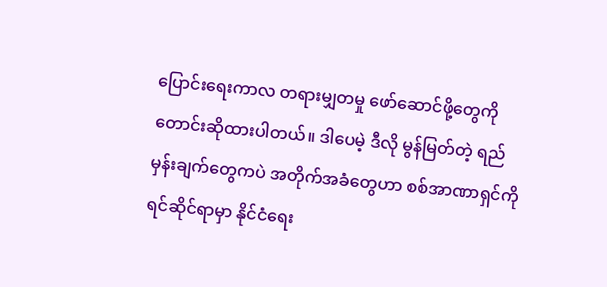ပြောင်းရေးကာလ တရားမျှတမှု ဖော်ဆောင်ဖို့တွေကို တောင်းဆိုထားပါတယ်။ ဒါပေမဲ့ ဒီလို မွန်မြတ်တဲ့ ရည်မှန်းချက်တွေကပဲ အတိုက်အခံတွေဟာ စစ်အာဏာရှင်ကို ရင်ဆိုင်ရာမှာ နိုင်ငံရေး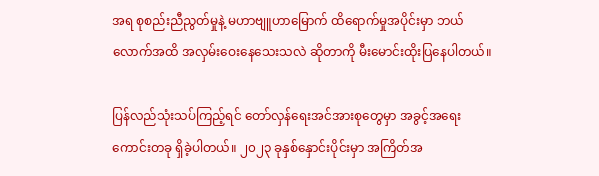အရ စုစည်းညီညွတ်မှုနဲ့ မဟာဗျူဟာမြောက် ထိရောက်မှုအပိုင်းမှာ ဘယ်လောက်အထိ အလှမ်းဝေးနေသေးသလဲ ဆိုတာကို မီးမောင်းထိုးပြနေပါတယ်။

ပြန်လည်သုံးသပ်ကြည့်ရင် တော်လှန်ရေးအင်အားစုတွေမှာ အခွင့်အရေးကောင်းတခု ရှိခဲ့ပါတယ်။ ၂၀၂၃ ခုနှစ်နှောင်းပိုင်းမှာ အကြိတ်အ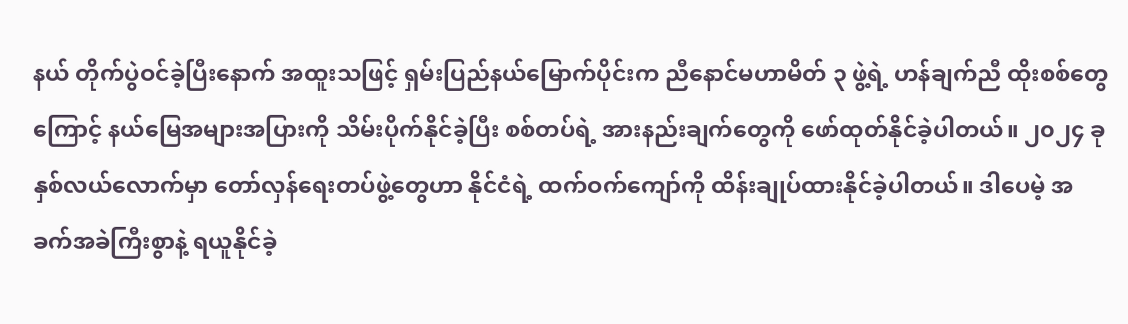နယ် တိုက်ပွဲဝင်ခဲ့ပြီးနောက် အထူးသဖြင့် ရှမ်းပြည်နယ်မြောက်ပိုင်းက ညီနောင်မဟာမိတ် ၃ ဖွဲ့ရဲ့ ဟန်ချက်ညီ ထိုးစစ်တွေကြောင့် နယ်မြေအများအပြားကို သိမ်းပိုက်နိုင်ခဲ့ပြီး စစ်တပ်ရဲ့ အားနည်းချက်တွေကို ဖော်ထုတ်နိုင်ခဲ့ပါတယ်။ ၂၀၂၄ ခုနှစ်လယ်လောက်မှာ တော်လှန်ရေးတပ်ဖွဲ့တွေဟာ နိုင်ငံရဲ့ ထက်ဝက်ကျော်ကို ထိန်းချုပ်ထားနိုင်ခဲ့ပါတယ်။ ဒါပေမဲ့ အခက်အခဲကြီးစွာနဲ့ ရယူနိုင်ခဲ့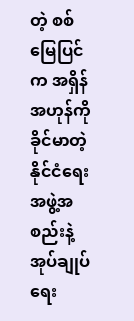တဲ့ စစ်မြေပြင်က အရှိန်အဟုန်ကို ခိုင်မာတဲ့ နိုင်ငံရေးအဖွဲ့အစည်းနဲ့ အုပ်ချုပ်ရေး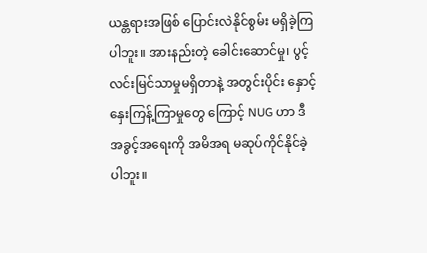ယန္တရားအဖြစ် ပြောင်းလဲနိုင်စွမ်း မရှိခဲ့ကြပါဘူး။ အားနည်းတဲ့ ခေါင်းဆောင်မှု၊ ပွင့်လင်းမြင်သာမှုမရှိတာနဲ့ အတွင်းပိုင်း နှောင့်နှေးကြန့်ကြာမှုတွေ ကြောင့် NUG ဟာ ဒီအခွင့်အရေးကို အမိအရ မဆုပ်ကိုင်နိုင်ခဲ့ပါဘူး။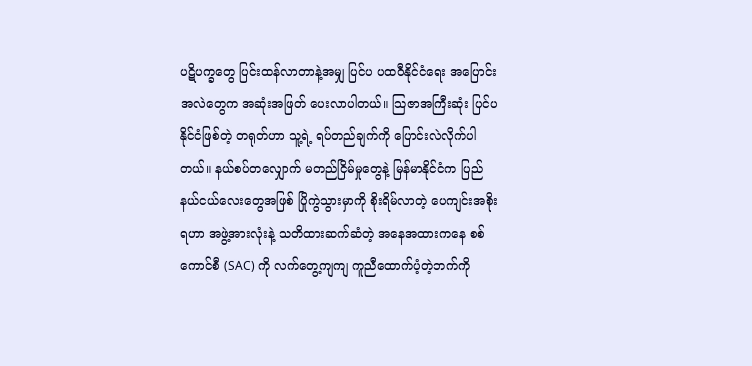ပဋိပက္ခတွေ ပြင်းထန်လာတာနဲ့အမျှ ပြင်ပ ပထဝီနိုင်ငံရေး အပြောင်းအလဲတွေက အဆုံးအဖြတ် ပေးလာပါတယ်။ သြဇာအကြီးဆုံး ပြင်ပနိုင်ငံဖြစ်တဲ့ တရုတ်ဟာ သူ့ရဲ့ ရပ်တည်ချက်ကို ပြောင်းလဲလိုက်ပါတယ်။ နယ်စပ်တလျှောက် မတည်ငြိမ်မှုတွေနဲ့ မြန်မာနိုင်ငံက ပြည်နယ်ငယ်လေးတွေအဖြစ် ပြိုကွဲသွားမှာကို စိုးရိမ်လာတဲ့ ပေကျင်းအစိုးရဟာ အဖွဲ့အားလုံးနဲ့ သတိထားဆက်ဆံတဲ့ အနေအထားကနေ စစ်ကောင်စီ (SAC) ကို လက်တွေ့ကျကျ ကူညီထောက်ပံ့တဲ့ဘက်ကို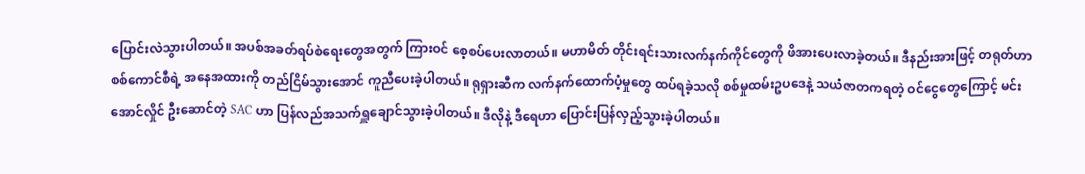ပြောင်းလဲသွားပါတယ်။ အပစ်အခတ်ရပ်စဲရေးတွေအတွက် ကြားဝင် စေ့စပ်ပေးလာတယ်။ မဟာမိတ် တိုင်းရင်းသားလက်နက်ကိုင်တွေကို ဖိအားပေးလာခဲ့တယ်။ ဒီနည်းအားဖြင့် တရုတ်ဟာ စစ်ကောင်စီရဲ့ အနေအထားကို တည်ငြိမ်သွားအောင် ကူညီပေးခဲ့ပါတယ်။ ရုရှားဆီက လက်နက်ထောက်ပံ့မှုတွေ ထပ်ရခဲ့သလို စစ်မှုထမ်းဥပဒေနဲ့ သယံဇာတကရတဲ့ ဝင်ငွေတွေကြောင့် မင်းအောင်လှိုင် ဦးဆောင်တဲ့ SAC ဟာ ပြန်လည်အသက်ရှူချောင်သွားခဲ့ပါတယ်။ ဒီလိုနဲ့ ဒီရေဟာ ပြောင်းပြန်လှည့်သွားခဲ့ပါတယ်။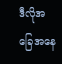ဒီလိုအခြေအနေ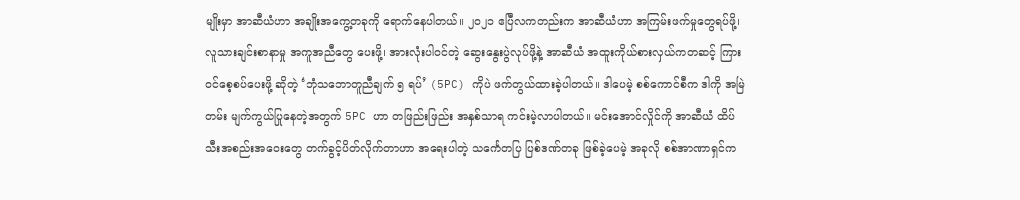မျိုးမှာ အာဆီယံဟာ အချိုးအကွေ့တခုကို ရောက်နေပါတယ်။ ၂၀၂၁ ဧပြီလကတည်းက အာဆီယံဟာ အကြမ်းဖက်မှုတွေရပ်ဖို့၊ လူသားချင်းစာနာမှု အကူအညီတွေ ပေးဖို့၊ အားလုံးပါဝင်တဲ့ ဆွေးနွေးပွဲလုပ်ဖို့နဲ့ အာဆီယံ အထူးကိုယ်စားလှယ်ကတဆင့် ကြားဝင်စေ့စပ်ပေးဖို့ ဆိုတဲ့ ‘ဘုံသဘောတူညီချက် ၅ ရပ်’ (5PC) ကိုပဲ ဖက်တွယ်ထားခဲ့ပါတယ်။ ဒါပေမဲ့ စစ်ကောင်စီက ဒါကို အမြဲတမ်း မျက်ကွယ်ပြုနေတဲ့အတွက် 5PC ဟာ တဖြည်းဖြည်း အနှစ်သာရ ကင်းမဲ့လာပါတယ်။ မင်းအောင်လှိုင်ကို အာဆီယံ ထိပ်သီးအစည်းအဝေးတွေ တက်ခွင့်ပိတ်လိုက်တာဟာ အရေးပါတဲ့ သင်္ကေတပြ ပြစ်ဒဏ်တခု ဖြစ်ခဲ့ပေမဲ့ အခုလို စစ်အာဏာရှင်က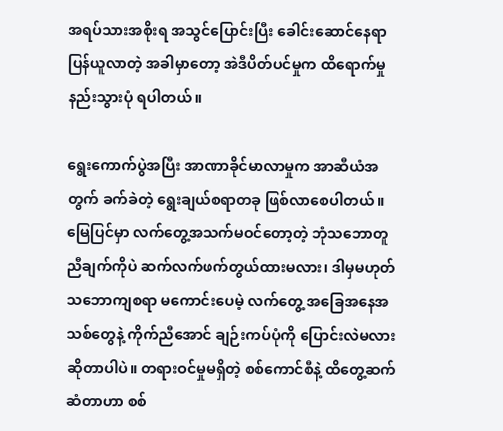အရပ်သားအစိုးရ အသွင်ပြောင်းပြီး ခေါင်းဆောင်နေရာ ပြန်ယူလာတဲ့ အခါမှာတော့ အဲဒီပိတ်ပင်မှုက ထိရောက်မှု နည်းသွားပုံ ရပါတယ်။

ရွေးကောက်ပွဲအပြီး အာဏာခိုင်မာလာမှုက အာဆီယံအတွက် ခက်ခဲတဲ့ ရွေးချယ်စရာတခု ဖြစ်လာစေပါတယ်။ မြေပြင်မှာ လက်တွေ့အသက်မဝင်တော့တဲ့ ဘုံသဘောတူညီချက်ကိုပဲ ဆက်လက်ဖက်တွယ်ထားမလား၊ ဒါမှမဟုတ် သဘောကျစရာ မကောင်းပေမဲ့ လက်တွေ့ အခြေအနေအသစ်တွေနဲ့ ကိုက်ညီအောင် ချဉ်းကပ်ပုံကို ပြောင်းလဲမလား ဆိုတာပါပဲ။ တရားဝင်မှုမရှိတဲ့ စစ်ကောင်စီနဲ့ ထိတွေ့ဆက်ဆံတာဟာ စစ်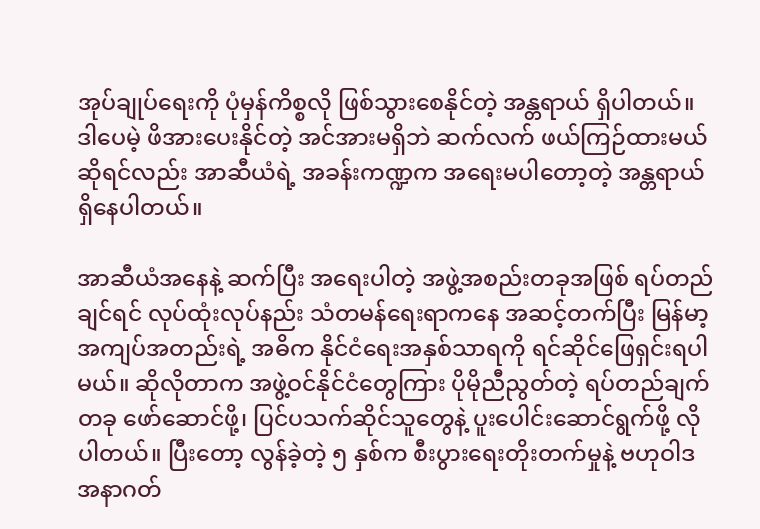အုပ်ချုပ်ရေးကို ပုံမှန်ကိစ္စလို ဖြစ်သွားစေနိုင်တဲ့ အန္တရာယ် ရှိပါတယ်။ ဒါပေမဲ့ ဖိအားပေးနိုင်တဲ့ အင်အားမရှိဘဲ ဆက်လက် ဖယ်ကြဉ်ထားမယ်ဆိုရင်လည်း အာဆီယံရဲ့ အခန်းကဏ္ဍက အရေးမပါတော့တဲ့ အန္တရာယ် ရှိနေပါတယ်။

အာဆီယံအနေနဲ့ ဆက်ပြီး အရေးပါတဲ့ အဖွဲ့အစည်းတခုအဖြစ် ရပ်တည်ချင်ရင် လုပ်ထုံးလုပ်နည်း သံတမန်ရေးရာကနေ အဆင့်တက်ပြီး မြန်မာ့အကျပ်အတည်းရဲ့ အဓိက နိုင်ငံရေးအနှစ်သာရကို ရင်ဆိုင်ဖြေရှင်းရပါမယ်။ ဆိုလိုတာက အဖွဲ့ဝင်နိုင်ငံတွေကြား ပိုမိုညီညွတ်တဲ့ ရပ်တည်ချက်တခု ဖော်ဆောင်ဖို့၊ ပြင်ပသက်ဆိုင်သူတွေနဲ့ ပူးပေါင်းဆောင်ရွက်ဖို့ လိုပါတယ်။ ပြီးတော့ လွန်ခဲ့တဲ့ ၅ နှစ်က စီးပွားရေးတိုးတက်မှုနဲ့ ဗဟုဝါဒ အနာဂတ်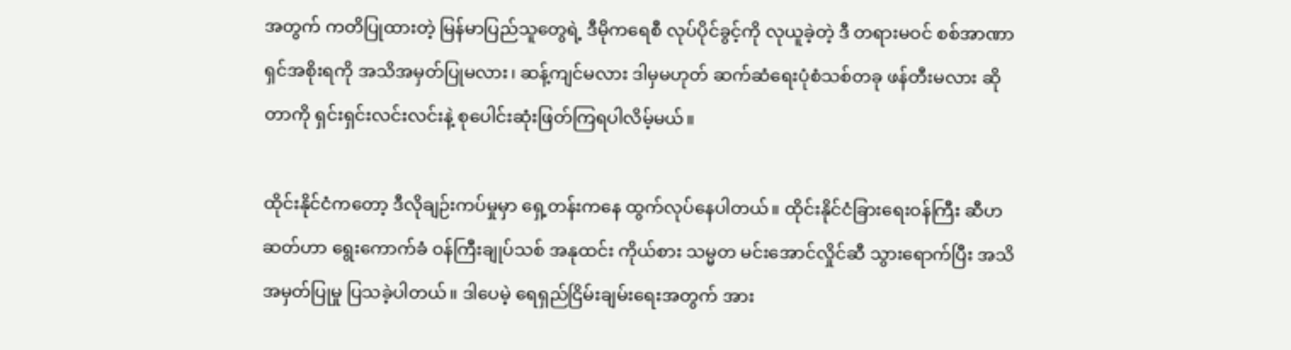အတွက် ကတိပြုထားတဲ့ မြန်မာပြည်သူတွေရဲ့ ဒီမိုကရေစီ လုပ်ပိုင်ခွင့်ကို လုယူခဲ့တဲ့ ဒီ တရားမဝင် စစ်အာဏာရှင်အစိုးရကို အသိအမှတ်ပြုမလား၊ ဆန့်ကျင်မလား ဒါမှမဟုတ် ဆက်ဆံရေးပုံစံသစ်တခု ဖန်တီးမလား ဆိုတာကို ရှင်းရှင်းလင်းလင်းနဲ့ စုပေါင်းဆုံးဖြတ်ကြရပါလိမ့်မယ်။

ထိုင်းနိုင်ငံကတော့ ဒီလိုချဉ်းကပ်မှုမှာ ရှေ့တန်းကနေ ထွက်လုပ်နေပါတယ်။ ထိုင်းနိုင်ငံခြားရေးဝန်ကြီး ဆီဟဆတ်ဟာ ရွေးကောက်ခံ ဝန်ကြီးချုပ်သစ် အနုထင်း ကိုယ်စား သမ္မတ မင်းအောင်လှိုင်ဆီ သွားရောက်ပြီး အသိအမှတ်ပြုမှု ပြသခဲ့ပါတယ်။ ဒါပေမဲ့ ရေရှည်ငြိမ်းချမ်းရေးအတွက် အား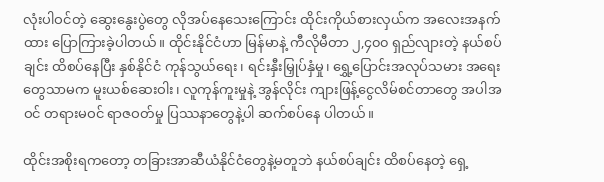လုံးပါဝင်တဲ့ ဆွေးနွေးပွဲတွေ လိုအပ်နေသေးကြောင်း ထိုင်းကိုယ်စားလှယ်က အလေးအနက်ထား ပြောကြားခဲ့ပါတယ်။ ထိုင်းနိုင်ငံဟာ မြန်မာနဲ့ ကီလိုမီတာ ၂,၄၀၀ ရှည်လျားတဲ့ နယ်စပ်ချင်း ထိစပ်နေပြီး နှစ်နိုင်ငံ ကုန်သွယ်ရေး၊ ရင်းနှီးမြှုပ်နှံမှု၊ ရွှေ့ပြောင်းအလုပ်သမား အရေးတွေသာမက မူးယစ်ဆေးဝါး၊ လူကုန်ကူးမှုနဲ့ အွန်လိုင်း ကျားဖြန့်ငွေလိမ်စင်တာတွေ အပါအဝင် တရားမဝင် ရာဇဝတ်မှု ပြဿနာတွေနဲ့ပါ ဆက်စပ်နေ ပါတယ်။

ထိုင်းအစိုးရကတော့ တခြားအာဆီယံနိုင်ငံတွေနဲ့မတူဘဲ နယ်စပ်ချင်း ထိစပ်နေတဲ့ ရှေ့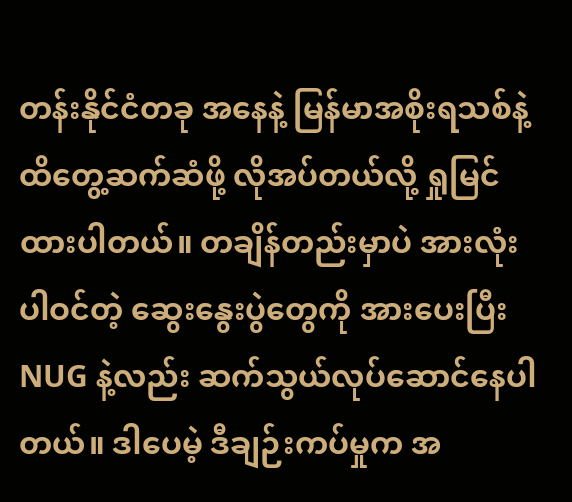တန်းနိုင်ငံတခု အနေနဲ့ မြန်မာအစိုးရသစ်နဲ့ ထိတွေ့ဆက်ဆံဖို့ လိုအပ်တယ်လို့ ရှုမြင်ထားပါတယ်။ တချိန်တည်းမှာပဲ အားလုံး ပါဝင်တဲ့ ဆွေးနွေးပွဲတွေကို အားပေးပြီး NUG နဲ့လည်း ဆက်သွယ်လုပ်ဆောင်နေပါတယ်။ ဒါပေမဲ့ ဒီချဉ်းကပ်မှုက အ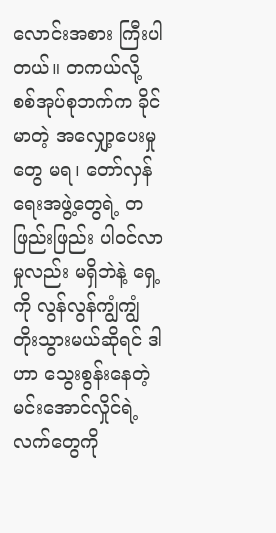လောင်းအစား ကြီးပါတယ်။ တကယ်လို့ စစ်အုပ်စုဘက်က ခိုင်မာတဲ့ အလျှော့ပေးမှုတွေ မရ၊ တော်လှန်ရေးအဖွဲ့တွေရဲ့ တဖြည်းဖြည်း ပါဝင်လာမှုလည်း မရှိဘဲနဲ့ ရှေ့ကို လွန်လွန်ကျွံကျွံ တိုးသွားမယ်ဆိုရင် ဒါဟာ သွေးစွန်းနေတဲ့ မင်းအောင်လှိုင်ရဲ့ လက်တွေကို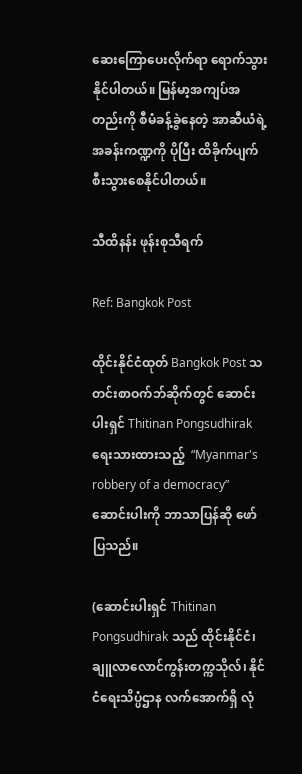ဆေးကြောပေးလိုက်ရာ ရောက်သွားနိုင်ပါတယ်။ မြန်မာ့အကျပ်အတည်းကို စီမံခန့်ခွဲနေတဲ့ အာဆီယံရဲ့ အခန်းကဏ္ဍကို ပိုပြီး ထိခိုက်ပျက်စီးသွားစေနိုင်ပါတယ်။

သီထိနန်း ဖုန်းစုသီရက်

Ref: Bangkok Post

ထိုင်းနိုင်ငံထုတ် Bangkok Post သတင်းစာဝက်ဘ်ဆိုက်တွင် ဆောင်းပါးရှင် Thitinan Pongsudhirak ရေးသားထားသည့်  “Myanmar's robbery of a democracy” ဆောင်းပါးကို ဘာသာပြန်ဆို ဖော်ပြသည်။

(ဆောင်းပါးရှင် Thitinan Pongsudhirak သည် ထိုင်းနိုင်ငံ၊ ချူလာလောင်ကွန်းတက္ကသိုလ်၊ နိုင်ငံရေးသိပ္ပံဌာန လက်အောက်ရှိ လုံ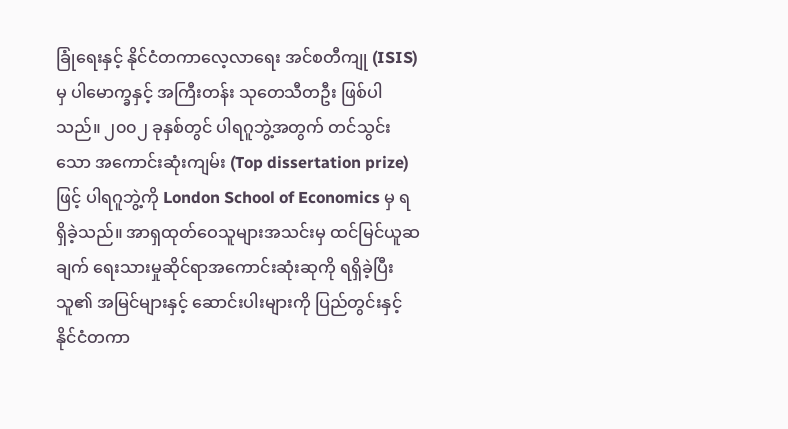ခြုံရေးနှင့် နိုင်ငံတကာလေ့လာရေး အင်စတီကျု (ISIS) မှ ပါမောက္ခနှင့် အကြီးတန်း သုတေသီတဦး ဖြစ်ပါသည်။ ၂၀၀၂ ခုနှစ်တွင် ပါရဂူဘွဲ့အတွက် တင်သွင်းသော အကောင်းဆုံးကျမ်း (Top dissertation prize) ဖြင့် ပါရဂူဘွဲ့ကို London School of Economics မှ ရရှိခဲ့သည်။ အာရှထုတ်ဝေသူများအသင်းမှ ထင်မြင်ယူဆချက် ရေးသားမှုဆိုင်ရာအကောင်းဆုံးဆုကို ရရှိခဲ့ပြီး သူ၏ အမြင်များနှင့် ဆောင်းပါးများကို ပြည်တွင်းနှင့် နိုင်ငံတကာ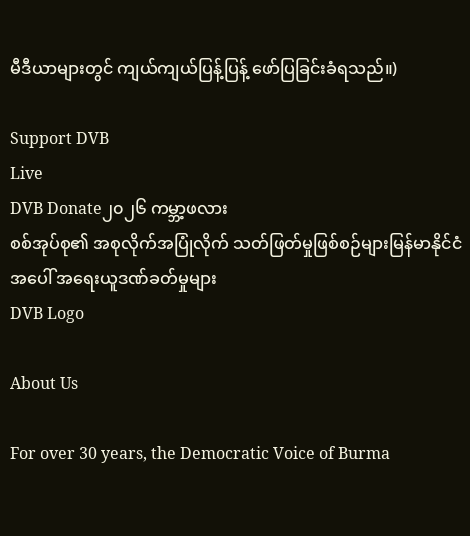မီဒီယာများတွင် ကျယ်ကျယ်ပြန့်ပြန့် ဖော်ပြခြင်းခံရသည်။)

Support DVB
Live
DVB Donate၂၀၂၆ ကမ္ဘာ့ဖလား
စစ်အုပ်စု၏ အစုလိုက်အပြုံလိုက် သတ်ဖြတ်မှုဖြစ်စဉ်များမြန်မာနိုင်ငံအပေါ် အရေးယူဒဏ်ခတ်မှုများ
DVB Logo

About Us

For over 30 years, the Democratic Voice of Burma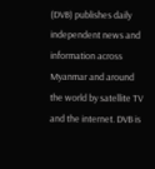(DVB) publishes daily independent news and information across Myanmar and around the world by satellite TV and the internet. DVB is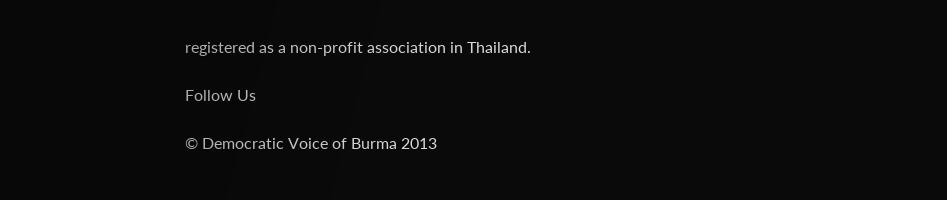registered as a non-profit association in Thailand.

Follow Us

© Democratic Voice of Burma 2013